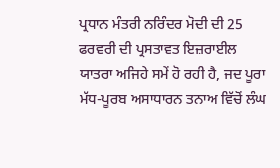ਪ੍ਰਧਾਨ ਮੰਤਰੀ ਨਰਿੰਦਰ ਮੋਦੀ ਦੀ 25 ਫਰਵਰੀ ਦੀ ਪ੍ਰਸਤਾਵਤ ਇਜ਼ਰਾਈਲ ਯਾਤਰਾ ਅਜਿਹੇ ਸਮੇਂ ਹੋ ਰਹੀ ਹੈ, ਜਦ ਪੂਰਾ ਮੱਧ-ਪੂਰਬ ਅਸਾਧਾਰਨ ਤਨਾਅ ਵਿੱਚੋਂ ਲੰਘ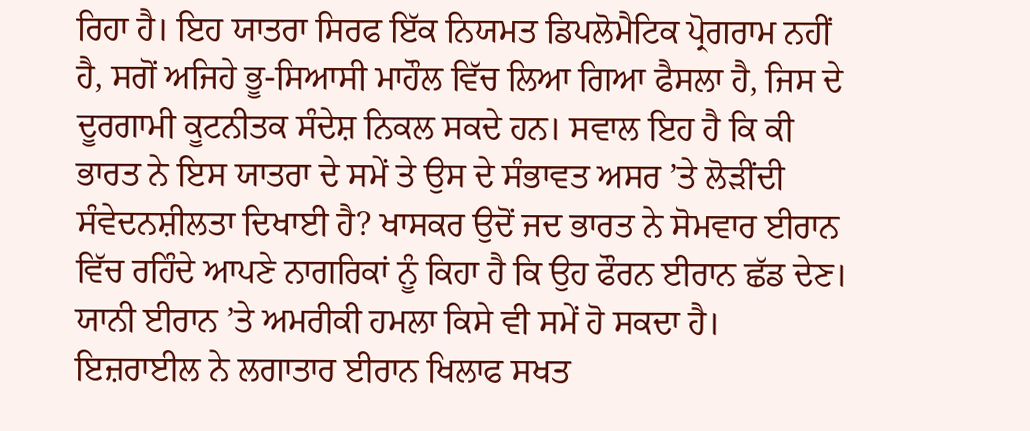ਰਿਹਾ ਹੈ। ਇਹ ਯਾਤਰਾ ਸਿਰਫ ਇੱਕ ਨਿਯਮਤ ਡਿਪਲੋਮੈਟਿਕ ਪ੍ਰੋਗਰਾਮ ਨਹੀਂ ਹੈ, ਸਗੋਂ ਅਜਿਹੇ ਭੂ-ਸਿਆਸੀ ਮਾਹੌਲ ਵਿੱਚ ਲਿਆ ਗਿਆ ਫੈਸਲਾ ਹੈ, ਜਿਸ ਦੇ ਦੂਰਗਾਮੀ ਕੂਟਨੀਤਕ ਸੰਦੇਸ਼ ਨਿਕਲ ਸਕਦੇ ਹਨ। ਸਵਾਲ ਇਹ ਹੈ ਕਿ ਕੀ ਭਾਰਤ ਨੇ ਇਸ ਯਾਤਰਾ ਦੇ ਸਮੇਂ ਤੇ ਉਸ ਦੇ ਸੰਭਾਵਤ ਅਸਰ ’ਤੇ ਲੋੜੀਂਦੀ ਸੰਵੇਦਨਸ਼ੀਲਤਾ ਦਿਖਾਈ ਹੈ? ਖਾਸਕਰ ਉਦੋਂ ਜਦ ਭਾਰਤ ਨੇ ਸੋਮਵਾਰ ਈਰਾਨ ਵਿੱਚ ਰਹਿੰਦੇ ਆਪਣੇ ਨਾਗਰਿਕਾਂ ਨੂੰ ਕਿਹਾ ਹੈ ਕਿ ਉਹ ਫੌਰਨ ਈਰਾਨ ਛੱਡ ਦੇਣ। ਯਾਨੀ ਈਰਾਨ ’ਤੇ ਅਮਰੀਕੀ ਹਮਲਾ ਕਿਸੇ ਵੀ ਸਮੇਂ ਹੋ ਸਕਦਾ ਹੈ।
ਇਜ਼ਰਾਈਲ ਨੇ ਲਗਾਤਾਰ ਈਰਾਨ ਖਿਲਾਫ ਸਖਤ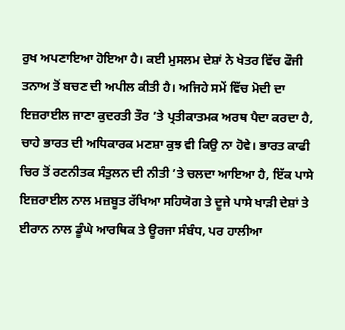ਰੁਖ ਅਪਣਾਇਆ ਹੋਇਆ ਹੈ। ਕਈ ਮੁਸਲਮ ਦੇਸ਼ਾਂ ਨੇ ਖੇਤਰ ਵਿੱਚ ਫੌਜੀ ਤਨਾਅ ਤੋਂ ਬਚਣ ਦੀ ਅਪੀਲ ਕੀਤੀ ਹੈ। ਅਜਿਹੇ ਸਮੇਂ ਵਿੱਚ ਮੋਦੀ ਦਾ ਇਜ਼ਰਾਈਲ ਜਾਣਾ ਕੁਦਰਤੀ ਤੌਰ ’ਤੇ ਪ੍ਰਤੀਕਾਤਮਕ ਅਰਥ ਪੈਦਾ ਕਰਦਾ ਹੈ, ਚਾਹੇ ਭਾਰਤ ਦੀ ਅਧਿਕਾਰਕ ਮਣਸ਼ਾ ਕੁਝ ਵੀ ਕਿਉ ਨਾ ਹੋਵੇ। ਭਾਰਤ ਕਾਫੀ ਚਿਰ ਤੋਂ ਰਣਨੀਤਕ ਸੰਤੁਲਨ ਦੀ ਨੀਤੀ ’ਤੇ ਚਲਦਾ ਆਇਆ ਹੈ, ਇੱਕ ਪਾਸੇ ਇਜ਼ਰਾਈਲ ਨਾਲ ਮਜ਼ਬੂਤ ਰੱਖਿਆ ਸਹਿਯੋਗ ਤੇ ਦੂਜੇ ਪਾਸੇ ਖਾੜੀ ਦੇਸ਼ਾਂ ਤੇ ਈਰਾਨ ਨਾਲ ਡੂੰਘੇ ਆਰਥਿਕ ਤੇ ਊਰਜਾ ਸੰਬੰਧ, ਪਰ ਹਾਲੀਆ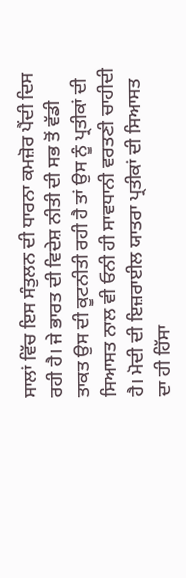ਸਾਲਾਂ ਵਿੱਚ ਇਸ ਸੰਤੁਲਨ ਦੀ ਧਾਰਨਾ ਕਮਜ਼ੋਰ ਪੈਂਦੀ ਦਿਸ ਰਹੀ ਹੈ। ਜੇ ਭਾਰਤ ਦੀ ਵਿਦੇਸ਼ ਨੀਤੀ ਦੀ ਸਭ ਤੋਂ ਵੱਡੀ ਤਾਕਤ ਉਸ ਦੀ ਕੂਟਨੀਤੀ ਰਹੀ ਹੈ ਤਾਂ ਉਸ ਨੂੰ ਪ੍ਰਤੀਕਾਂ ਦੀ ਸਿਆਸਤ ਨਾਲ ਵੀ ਓਨੀ ਹੀ ਸਾਵਧਾਨੀ ਵਰਤਣੀ ਚਾਹੀਦੀ ਹੈ। ਮੋਦੀ ਦੀ ਇਜ਼ਰਾਈਲ ਯਾਤਰਾ ਪ੍ਰਤੀਕਾਂ ਦੀ ਸਿਆਸਤ ਦਾ ਹੀ ਹਿੱਸਾ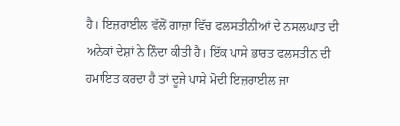ਹੈ। ਇਜ਼ਰਾਈਲ ਵੱਲੋਂ ਗਾਜ਼ਾ ਵਿੱਚ ਫਲਸਤੀਨੀਆਂ ਦੇ ਨਸਲਘਾਤ ਦੀ ਅਨੇਕਾਂ ਦੇਸ਼ਾਂ ਨੇ ਨਿੰਦਾ ਕੀਤੀ ਹੈ। ਇੱਕ ਪਾਸੇ ਭਾਰਤ ਫਲਸਤੀਨ ਦੀ ਹਮਾਇਤ ਕਰਦਾ ਹੈ ਤਾਂ ਦੂਜੇ ਪਾਸੇ ਮੋਦੀ ਇਜ਼ਰਾਈਲ ਜਾ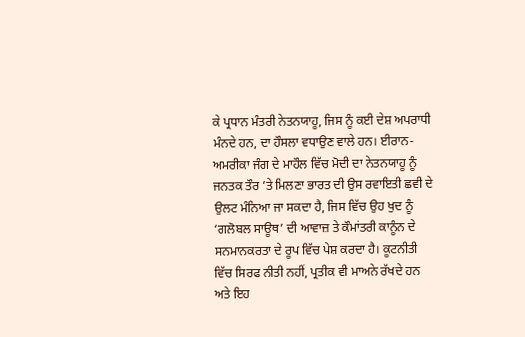ਕੇ ਪ੍ਰਧਾਨ ਮੰਤਰੀ ਨੇਤਨਯਾਹੂ, ਜਿਸ ਨੂੰ ਕਈ ਦੇਸ਼ ਅਪਰਾਧੀ ਮੰਨਦੇ ਹਨ, ਦਾ ਹੌਸਲਾ ਵਧਾਉਣ ਵਾਲੇ ਹਨ। ਈਰਾਨ-ਅਮਰੀਕਾ ਜੰਗ ਦੇ ਮਾਹੌਲ ਵਿੱਚ ਮੋਦੀ ਦਾ ਨੇਤਨਯਾਹੂ ਨੂੰ ਜਨਤਕ ਤੌਰ ’ਤੇ ਮਿਲਣਾ ਭਾਰਤ ਦੀ ਉਸ ਰਵਾਇਤੀ ਛਵੀ ਦੇ ਉਲਟ ਮੰਨਿਆ ਜਾ ਸਕਦਾ ਹੈ, ਜਿਸ ਵਿੱਚ ਉਹ ਖੁਦ ਨੂੰ ‘ਗਲੋਬਲ ਸਾਊਥ’ ਦੀ ਆਵਾਜ਼ ਤੇ ਕੌਮਾਂਤਰੀ ਕਾਨੂੰਨ ਦੇ ਸਨਮਾਨਕਰਤਾ ਦੇ ਰੂਪ ਵਿੱਚ ਪੇਸ਼ ਕਰਦਾ ਹੈ। ਕੂਟਨੀਤੀ ਵਿੱਚ ਸਿਰਫ ਨੀਤੀ ਨਹੀਂ, ਪ੍ਰਤੀਕ ਵੀ ਮਾਅਨੇ ਰੱਖਦੇ ਹਨ ਅਤੇ ਇਹ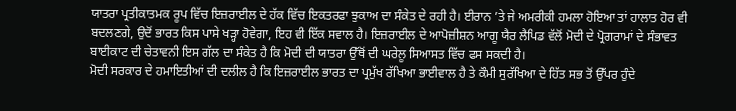ਯਾਤਰਾ ਪ੍ਰਤੀਕਾਤਮਕ ਰੂਪ ਵਿੱਚ ਇਜ਼ਰਾਈਲ ਦੇ ਹੱਕ ਵਿੱਚ ਇਕਤਰਫਾ ਝੁਕਾਅ ਦਾ ਸੰਕੇਤ ਦੇ ਰਹੀ ਹੈ। ਈਰਾਨ ’ਤੇ ਜੇ ਅਮਰੀਕੀ ਹਮਲਾ ਹੋਇਆ ਤਾਂ ਹਾਲਾਤ ਹੋਰ ਵੀ ਬਦਲਣਗੇ, ਉਦੋਂ ਭਾਰਤ ਕਿਸ ਪਾਸੇ ਖੜ੍ਹਾ ਹੋਵੇਗਾ, ਇਹ ਵੀ ਇੱਕ ਸਵਾਲ ਹੈ। ਇਜ਼ਰਾਈਲ ਦੇ ਆਪੋਜ਼ੀਸ਼ਨ ਆਗੂ ਯੈਰ ਲੈਪਿਡ ਵੱਲੋਂ ਮੋਦੀ ਦੇ ਪ੍ਰੋਗਰਾਮਾਂ ਦੇ ਸੰਭਾਵਤ ਬਾਈਕਾਟ ਦੀ ਚੇਤਾਵਨੀ ਇਸ ਗੱਲ ਦਾ ਸੰਕੇਤ ਹੈ ਕਿ ਮੋਦੀ ਦੀ ਯਾਤਰਾ ਉੱਥੋਂ ਦੀ ਘਰੇਲੂ ਸਿਆਸਤ ਵਿੱਚ ਫਸ ਸਕਦੀ ਹੈ।
ਮੋਦੀ ਸਰਕਾਰ ਦੇ ਹਮਾਇਤੀਆਂ ਦੀ ਦਲੀਲ ਹੈ ਕਿ ਇਜ਼ਰਾਈਲ ਭਾਰਤ ਦਾ ਪ੍ਰਮੁੱਖ ਰੱਖਿਆ ਭਾਈਵਾਲ ਹੈ ਤੇ ਕੌਮੀ ਸੁਰੱਖਿਆ ਦੇ ਹਿੱਤ ਸਭ ਤੋਂ ਉੱਪਰ ਹੁੰਦੇ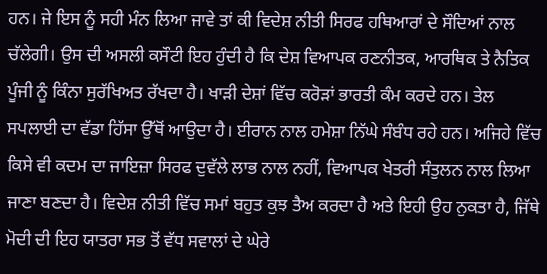ਹਨ। ਜੇ ਇਸ ਨੂੰ ਸਹੀ ਮੰਨ ਲਿਆ ਜਾਵੇ ਤਾਂ ਕੀ ਵਿਦੇਸ਼ ਨੀਤੀ ਸਿਰਫ ਹਥਿਆਰਾਂ ਦੇ ਸੌਦਿਆਂ ਨਾਲ ਚੱਲੇਗੀ। ਉਸ ਦੀ ਅਸਲੀ ਕਸੌਟੀ ਇਹ ਹੁੰਦੀ ਹੈ ਕਿ ਦੇਸ਼ ਵਿਆਪਕ ਰਣਨੀਤਕ, ਆਰਥਿਕ ਤੇ ਨੈਤਿਕ ਪੂੰਜੀ ਨੂੰ ਕਿੰਨਾ ਸੁਰੱਖਿਅਤ ਰੱਖਦਾ ਹੈ। ਖਾੜੀ ਦੇਸ਼ਾਂ ਵਿੱਚ ਕਰੋੜਾਂ ਭਾਰਤੀ ਕੰਮ ਕਰਦੇ ਹਨ। ਤੇਲ ਸਪਲਾਈ ਦਾ ਵੱਡਾ ਹਿੱਸਾ ਉੱਥੋਂ ਆਉਦਾ ਹੈ। ਈਰਾਨ ਨਾਲ ਹਮੇਸ਼ਾ ਨਿੱਘੇ ਸੰਬੰਧ ਰਹੇ ਹਨ। ਅਜਿਹੇ ਵਿੱਚ ਕਿਸੇ ਵੀ ਕਦਮ ਦਾ ਜਾਇਜ਼ਾ ਸਿਰਫ ਦੁਵੱਲੇ ਲਾਭ ਨਾਲ ਨਹੀਂ, ਵਿਆਪਕ ਖੇਤਰੀ ਸੰਤੁਲਨ ਨਾਲ ਲਿਆ ਜਾਣਾ ਬਣਦਾ ਹੈ। ਵਿਦੇਸ਼ ਨੀਤੀ ਵਿੱਚ ਸਮਾਂ ਬਹੁਤ ਕੁਝ ਤੈਅ ਕਰਦਾ ਹੈ ਅਤੇ ਇਹੀ ਉਹ ਨੁਕਤਾ ਹੈ, ਜਿੱਥੇ ਮੋਦੀ ਦੀ ਇਹ ਯਾਤਰਾ ਸਭ ਤੋਂ ਵੱਧ ਸਵਾਲਾਂ ਦੇ ਘੇਰੇ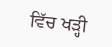ਵਿੱਚ ਖੜ੍ਹੀ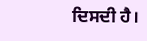ਦਿਸਦੀ ਹੈ।